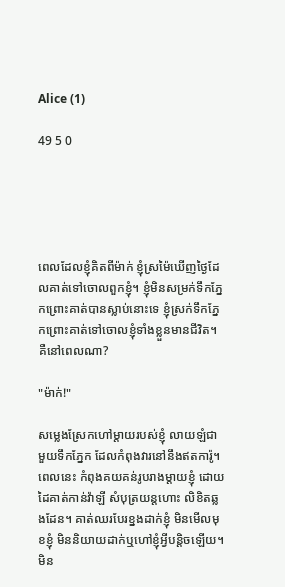Alice (1)

49 5 0





ពេលដែលខ្ញុំគិតពីម៉ាក់ ខ្ញុំស្រម៉ៃឃើញថ្ងៃដែលគាត់ទៅចោលពួកខ្ញុំ។ ខ្ញុំមិនសម្រក់ទឹកភ្នែកព្រោះគាត់បានស្លាប់នោះទេ ខ្ញុំស្រក់ទឹកភ្នែកព្រោះគាត់ទៅចោលខ្ញុំទាំងខ្លួនមានជីវិត។ គឺនៅពេលណា?

"ម៉ាក់!"

សម្លេងស្រែកហៅម្តាយរបស់ខ្ញុំ លាយឡំជាមួយទឹកភ្នែក ដែលកំពុងវារនៅនឹងឥតការ៉ូ។ ពេលនេះ កំពុងគយគន់រូបរាងម្តាយខ្ញុំ ដោយដៃគាត់កាន់វ៉ាឡី សំបុត្រយន្តហោះ លិខិតឆ្លងដែន។ គាត់ឈរបែរខ្នងដាក់ខ្ញុំ មិនមើលមុខខ្ញុំ មិននិយាយដាក់ឬហៅខ្ញុំអ្វីបន្តិចឡើយ។ មិន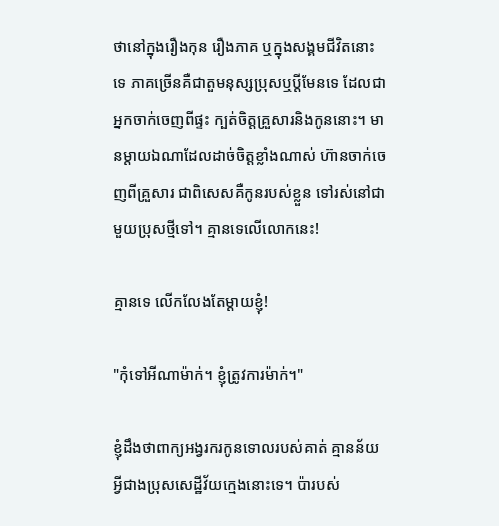ថានៅក្នុងរឿងកុន រឿងភាគ ឬក្នុងសង្គមជីវិតនោះទេ ភាគច្រើនគឺជាតួមនុស្សប្រុសឬប្តីមែនទេ ដែលជាអ្នកចាក់ចេញពីផ្ទះ ក្បត់ចិត្តគ្រួសារនិងកូននោះ។ មានម្តាយឯណាដែលដាច់ចិត្តខ្លាំងណាស់ ហ៊ានចាក់ចេញពីគ្រួសារ ជាពិសេសគឺកូនរបស់ខ្លួន ទៅរស់នៅជាមួយប្រុសថ្មីទៅ។ គ្មានទេលើលោកនេះ!

គ្មានទេ លើកលែងតែម្តាយខ្ញុំ!

"កុំទៅអីណាម៉ាក់។ ខ្ញុំត្រូវការម៉ាក់។"

ខ្ញុំដឹងថាពាក្យអង្វរករកូនទោលរបស់គាត់ គ្មានន័យអ្វីជាងប្រុសសេដ្ឋីវ័យក្មេងនោះទេ។ ប៉ារបស់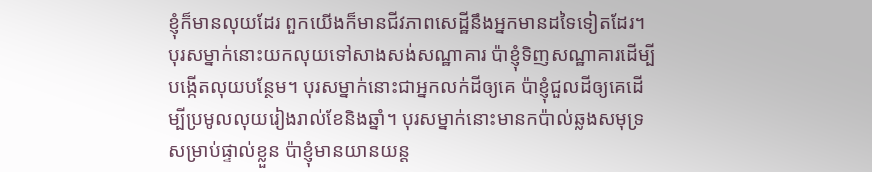ខ្ញុំក៏មានលុយដែរ ពួកយើងក៏មានជីវភាពសេដ្ឋីនឹងអ្នកមានដទៃទៀតដែរ។ បុរសម្នាក់នោះយកលុយទៅសាងសង់សណ្ឋាគារ ប៉ាខ្ញុំទិញសណ្ឋាគារដើម្បីបង្កើតលុយបន្ថែម។ បុរសម្នាក់នោះជាអ្នកលក់ដីឲ្យគេ ប៉ាខ្ញុំជួលដីឲ្យគេដើម្បីប្រមូលលុយរៀងរាល់ខែនិងឆ្នាំ។ បុរសម្នាក់នោះមានកប៉ាល់ឆ្លងសមុទ្រសម្រាប់ផ្ទាល់ខ្លួន ប៉ាខ្ញុំមានយានយន្ត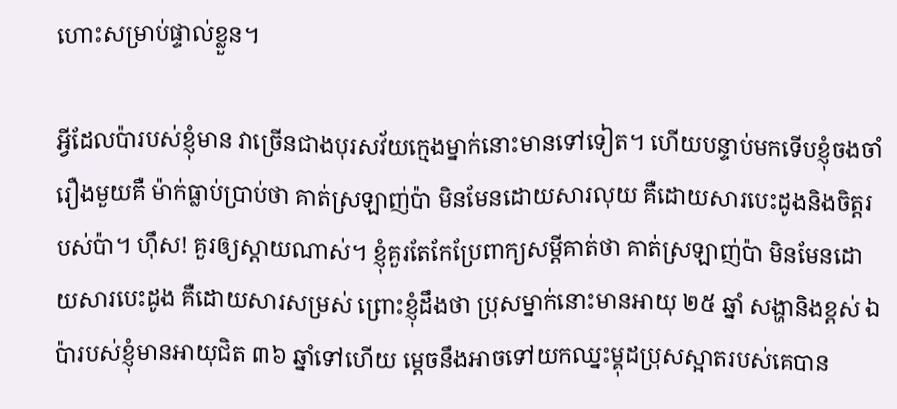ហោះសម្រាប់ផ្ទាល់ខ្លួន។

អ្វីដែលប៉ារបស់ខ្ញុំមាន វាច្រើនជាងបុរសវ័យក្មេងម្នាក់នោះមានទៅទៀត។ ហើយបន្ទាប់មកទើបខ្ញុំចងចាំរឿងមួយគឺ ម៉ាក់ធ្លាប់ប្រាប់ថា គាត់ស្រឡាញ់ប៉ា មិនមែនដោយសារលុយ គឺដោយសារបេះដូងនិងចិត្តរបស់ប៉ា។ ហ៊ឹស! គួរឲ្យស្តាយណាស់។ ខ្ញុំគួរតែកែប្រែពាក្យសម្តីគាត់ថា គាត់ស្រឡាញ់ប៉ា មិនមែនដោយសារបេះដូង គឺដោយសារសម្រស់ ព្រោះខ្ញុំដឹងថា ប្រុសម្នាក់នោះមានអាយុ ២៥ ឆ្នាំ សង្ហានិងខ្ពស់ ឯប៉ារបស់ខ្ញុំមានអាយុជិត ៣៦ ឆ្នាំទៅហើយ ម្តេចនឹងអាចទៅយកឈ្នះម្គុដបុ្រសស្អាតរបស់គេបាន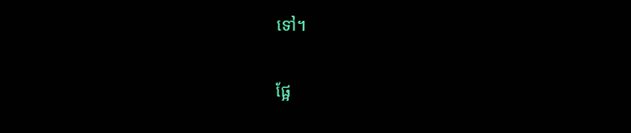ទៅ។

ផ្អែ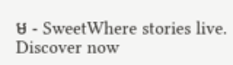ម - SweetWhere stories live. Discover now